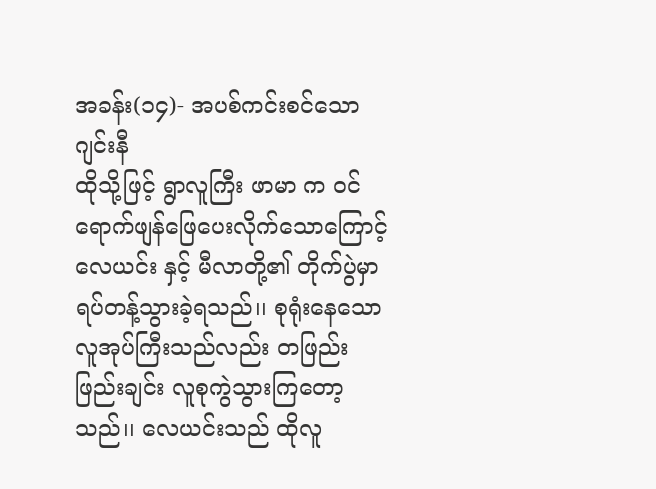အခန်း(၁၄)- အပစ်ကင်းစင်သောဂျင်းနီ
ထိုသို့ဖြင့် ရွာလူကြီး ဖာမာ က ဝင်ရောက်ဖျန်ဖြေပေးလိုက်သောကြောင့် လေယင်း နှင့် မီလာတို့၏ တိုက်ပွဲမှာ ရပ်တန့်သွားခဲ့ရသည်၊၊ စုရုံးနေသော လူအုပ်ကြီးသည်လည်း တဖြည်းဖြည်းချင်း လူစုကွဲသွားကြတော့သည်၊၊ လေယင်းသည် ထိုလူ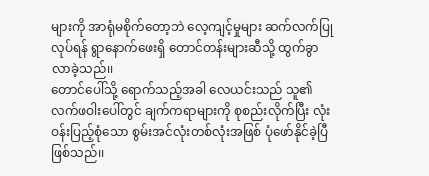များကို အာရုံမစိုက်တော့ဘဲ လေ့ကျင့်မှုများ ဆက်လက်ပြုလုပ်ရန် ရွာနောက်ဖေးရှိ တောင်တန်းများဆီသို့ ထွက်ခွာလာခဲ့သည်၊၊
တောင်ပေါ်သို့ ရောက်သည့်အခါ လေယင်းသည် သူ၏လက်ဖဝါးပေါ်တွင် ချက်ကရာများကို စုစည်းလိုက်ပြီး လုံးဝန်းပြည့်စုံသော စွမ်းအင်လုံးတစ်လုံးအဖြစ် ပုံဖော်နိုင်ခဲ့ပြီ ဖြစ်သည်၊၊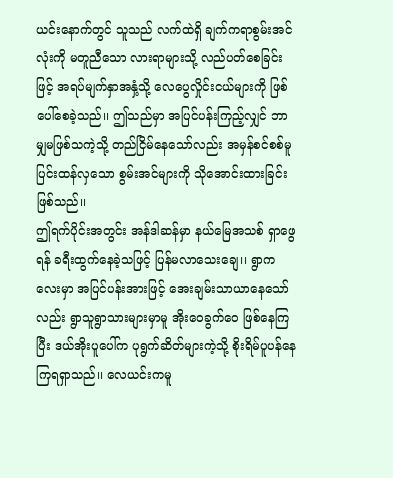ယင်းနောက်တွင် သူသည် လက်ထဲရှိ ချက်ကရာစွမ်းအင်လုံးကို မတူညီသော လားရာများသို့ လည်ပတ်စေခြင်းဖြင့် အရပ်မျက်နှာအနှံ့သို့ လေပွေလှိုင်းငယ်များကို ဖြစ်ပေါ်စေခဲ့သည်၊၊ ဤသည်မှာ အပြင်ပန်းကြည့်လျှင် ဘာမျှမဖြစ်သကဲ့သို့ တည်ငြိမ်နေသော်လည်း အမှန်စင်စစ်မူ ပြင်းထန်လှသော စွမ်းအင်များကို သိုအောင်းထားခြင်း ဖြစ်သည်၊၊
ဤရက်ပိုင်းအတွင်း အန်ဒါဆန်မှာ နယ်မြေအသစ် ရှာဖွေရန် ခရီးထွက်နေခဲ့သဖြင့် ပြန်မလာသေးချေ၊၊ ရွာကလေးမှာ အပြင်ပန်းအားဖြင့် အေးချမ်းသာယာနေသော်လည်း ရွာသူရွာသားများမှာမူ အိုးဝေခွက်ဝေ ဖြစ်နေကြပြီး ဒယ်အိုးပူပေါ်က ပုရွက်ဆိတ်များကဲ့သို့ စိုးရိမ်ပူပန်နေကြရရှာသည်၊၊ လေယင်းကမူ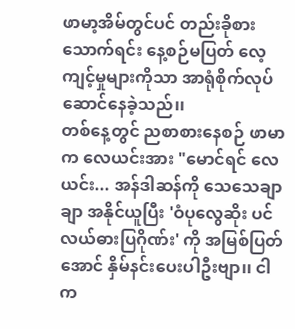ဖာမာ့အိမ်တွင်ပင် တည်းခိုစားသောက်ရင်း နေ့စဉ်မပြတ် လေ့ကျင့်မှုများကိုသာ အာရုံစိုက်လုပ်ဆောင်နေခဲ့သည်၊၊
တစ်နေ့တွင် ညစာစားနေစဉ် ဖာမာက လေယင်းအား "မောင်ရင် လေယင်း... အန်ဒါဆန်ကို သေသေချာချာ အနိုင်ယူပြီး 'ဝံပုလွေဆိုး ပင်လယ်ဓားပြဂိုဏ်း' ကို အမြစ်ပြတ်အောင် နှိမ်နင်းပေးပါဦးဗျာ၊၊ ငါက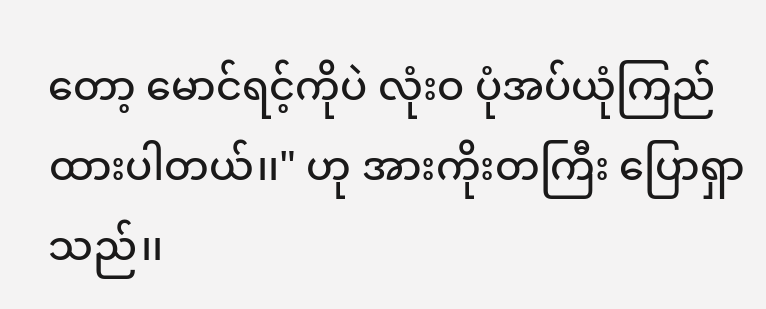တော့ မောင်ရင့်ကိုပဲ လုံးဝ ပုံအပ်ယုံကြည်ထားပါတယ်၊၊" ဟု အားကိုးတကြီး ပြောရှာသည်၊၊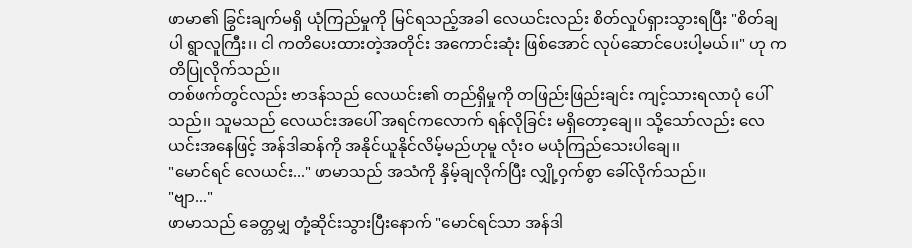ဖာမာ၏ ခြွင်းချက်မရှိ ယုံကြည်မှုကို မြင်ရသည့်အခါ လေယင်းလည်း စိတ်လှုပ်ရှားသွားရပြီး "စိတ်ချပါ ရွာလူကြီး၊၊ ငါ ကတိပေးထားတဲ့အတိုင်း အကောင်းဆုံး ဖြစ်အောင် လုပ်ဆောင်ပေးပါ့မယ်၊၊" ဟု ကတိပြုလိုက်သည်၊၊
တစ်ဖက်တွင်လည်း ဗာဒန်သည် လေယင်း၏ တည်ရှိမှုကို တဖြည်းဖြည်းချင်း ကျင့်သားရလာပုံ ပေါ်သည်၊၊ သူမသည် လေယင်းအပေါ် အရင်ကလောက် ရန်လိုခြင်း မရှိတော့ချေ၊၊ သို့သော်လည်း လေယင်းအနေဖြင့် အန်ဒါဆန်ကို အနိုင်ယူနိုင်လိမ့်မည်ဟုမူ လုံးဝ မယုံကြည်သေးပါချေ၊၊
"မောင်ရင် လေယင်း..." ဖာမာသည် အသံကို နှိမ့်ချလိုက်ပြီး လျှို့ဝှက်စွာ ခေါ်လိုက်သည်၊၊
"ဗျာ..."
ဖာမာသည် ခေတ္တမျှ တုံ့ဆိုင်းသွားပြီးနောက် "မောင်ရင်သာ အန်ဒါ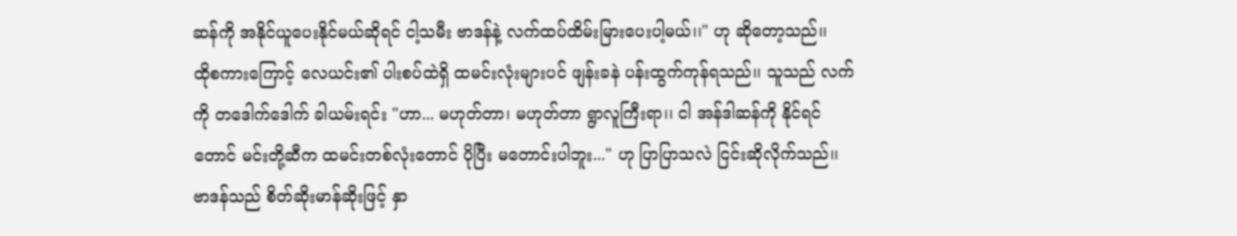ဆန်ကို အနိုင်ယူပေးနိုင်မယ်ဆိုရင် ငါ့သမီး ဗာဒန်နဲ့ လက်ထပ်ထိမ်းမြားပေးပါ့မယ်၊၊" ဟု ဆိုတော့သည်၊၊
ထိုစကားကြောင့် လေယင်း၏ ပါးစပ်ထဲရှိ ထမင်းလုံးများပင် ဖျန်းခနဲ ပန်းထွက်ကုန်ရသည်၊၊ သူသည် လက်ကို တဒေါက်ဒေါက် ခါယမ်းရင်း "ဟာ... မဟုတ်တာ၊ မဟုတ်တာ ရွာလူကြီးရာ၊၊ ငါ အန်ဒါဆန်ကို နိုင်ရင်တောင် မင်းတို့ဆီက ထမင်းတစ်လုံးတောင် ပိုပြီး မတောင်းပါဘူး..." ဟု ပြာပြာသလဲ ငြင်းဆိုလိုက်သည်၊၊
ဗာဒန်သည် စိတ်ဆိုးမာန်ဆိုးဖြင့် နှာ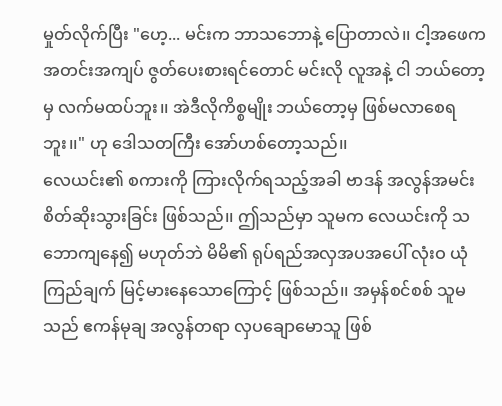မှုတ်လိုက်ပြီး "ဟေ့... မင်းက ဘာသဘောနဲ့ ပြောတာလဲ၊၊ ငါ့အဖေက အတင်းအကျပ် ဇွတ်ပေးစားရင်တောင် မင်းလို လူအနဲ့ ငါ ဘယ်တော့မှ လက်မထပ်ဘူး၊၊ အဲဒီလိုကိစ္စမျိုး ဘယ်တော့မှ ဖြစ်မလာစေရဘူး၊၊" ဟု ဒေါသတကြီး အော်ဟစ်တော့သည်၊၊
လေယင်း၏ စကားကို ကြားလိုက်ရသည့်အခါ ဗာဒန် အလွန်အမင်း စိတ်ဆိုးသွားခြင်း ဖြစ်သည်၊၊ ဤသည်မှာ သူမက လေယင်းကို သဘောကျနေ၍ မဟုတ်ဘဲ မိမိ၏ ရုပ်ရည်အလှအပအပေါ် လုံးဝ ယုံကြည်ချက် မြင့်မားနေသောကြောင့် ဖြစ်သည်၊၊ အမှန်စင်စစ် သူမသည် ဧကန်မုချ အလွန်တရာ လှပချောမောသူ ဖြစ်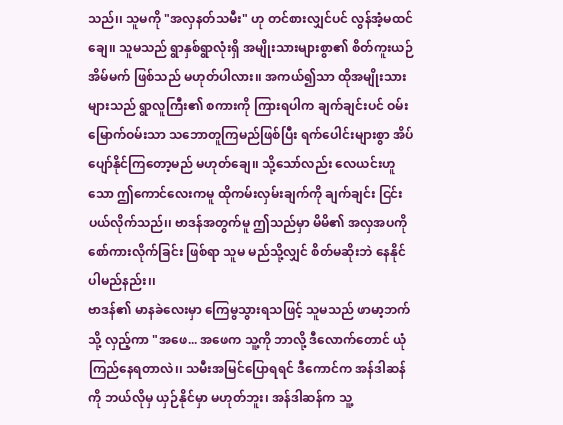သည်၊၊ သူမကို "အလှနတ်သမီး" ဟု တင်စားလျှင်ပင် လွန်အံ့မထင်ချေ၊၊ သူမသည် ရွာနှစ်ရွာလုံးရှိ အမျိုးသားများစွာ၏ စိတ်ကူးယဉ် အိမ်မက် ဖြစ်သည် မဟုတ်ပါလား၊၊ အကယ်၍သာ ထိုအမျိုးသားများသည် ရွာလူကြီး၏ စကားကို ကြားရပါက ချက်ချင်းပင် ဝမ်းမြောက်ဝမ်းသာ သဘောတူကြမည်ဖြစ်ပြီး ရက်ပေါင်းများစွာ အိပ်ပျော်နိုင်ကြတော့မည် မဟုတ်ချေ၊၊ သို့သော်လည်း လေယင်းဟူသော ဤကောင်လေးကမူ ထိုကမ်းလှမ်းချက်ကို ချက်ချင်း ငြင်းပယ်လိုက်သည်၊၊ ဗာဒန်အတွက်မူ ဤသည်မှာ မိမိ၏ အလှအပကို စော်ကားလိုက်ခြင်း ဖြစ်ရာ သူမ မည်သို့လျှင် စိတ်မဆိုးဘဲ နေနိုင်ပါမည်နည်း၊၊
ဗာဒန်၏ မာနခဲလေးမှာ ကြေမွသွားရသဖြင့် သူမသည် ဖာမာ့ဘက်သို့ လှည့်ကာ "အဖေ... အဖေက သူ့ကို ဘာလို့ ဒီလောက်တောင် ယုံကြည်နေရတာလဲ၊၊ သမီးအမြင်ပြောရရင် ဒီကောင်က အန်ဒါဆန်ကို ဘယ်လိုမှ ယှဉ်နိုင်မှာ မဟုတ်ဘူး၊ အန်ဒါဆန်က သူ့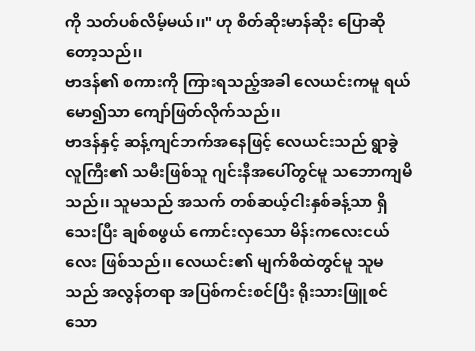ကို သတ်ပစ်လိမ့်မယ်၊၊" ဟု စိတ်ဆိုးမာန်ဆိုး ပြောဆိုတော့သည်၊၊
ဗာဒန်၏ စကားကို ကြားရသည့်အခါ လေယင်းကမူ ရယ်မော၍သာ ကျော်ဖြတ်လိုက်သည်၊၊
ဗာဒန်နှင့် ဆန့်ကျင်ဘက်အနေဖြင့် လေယင်းသည် ရွာခွဲလူကြီး၏ သမီးဖြစ်သူ ဂျင်းနီအပေါ်တွင်မူ သဘောကျမိသည်၊၊ သူမသည် အသက် တစ်ဆယ့်ငါးနှစ်ခန့်သာ ရှိသေးပြီး ချစ်စဖွယ် ကောင်းလှသော မိန်းကလေးငယ်လေး ဖြစ်သည်၊၊ လေယင်း၏ မျက်စိထဲတွင်မူ သူမသည် အလွန်တရာ အပြစ်ကင်းစင်ပြီး ရိုးသားဖြူစင်သော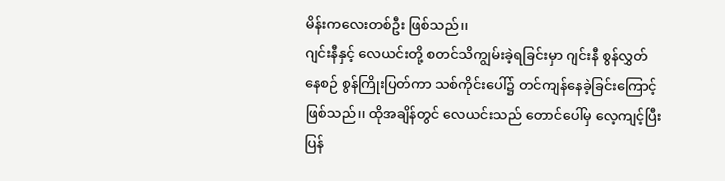မိန်းကလေးတစ်ဦး ဖြစ်သည်၊၊
ဂျင်းနီနှင့် လေယင်းတို့ စတင်သိကျွမ်းခဲ့ရခြင်းမှာ ဂျင်းနီ စွန်လွှတ်နေစဉ် စွန်ကြိုးပြတ်ကာ သစ်ကိုင်းပေါ်၌ တင်ကျန်နေခဲ့ခြင်းကြောင့် ဖြစ်သည်၊၊ ထိုအချိန်တွင် လေယင်းသည် တောင်ပေါ်မှ လေ့ကျင့်ပြီး ပြန်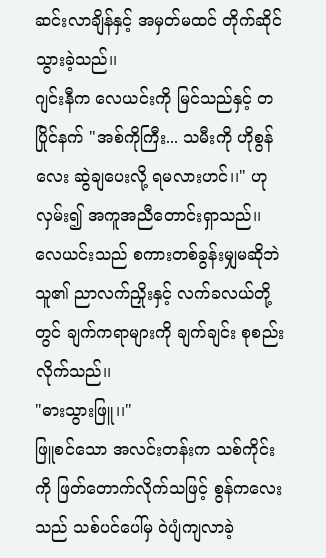ဆင်းလာချိန်နှင့် အမှတ်မထင် တိုက်ဆိုင်သွားခဲ့သည်၊၊
ဂျင်းနီက လေယင်းကို မြင်သည်နှင့် တပြိုင်နက် "အစ်ကိုကြီး... သမီးကို ဟိုစွန်လေး ဆွဲချပေးလို့ ရမလားဟင်၊၊" ဟု လှမ်း၍ အကူအညီတောင်းရှာသည်၊၊
လေယင်းသည် စကားတစ်ခွန်းမျှမဆိုဘဲ သူ၏ ညာလက်ညှိုးနှင့် လက်ခလယ်တို့တွင် ချက်ကရာများကို ချက်ချင်း စုစည်းလိုက်သည်၊၊
"ဓားသွားဖြူ၊၊"
ဖြူစင်သော အလင်းတန်းက သစ်ကိုင်းကို ဖြတ်တောက်လိုက်သဖြင့် စွန်ကလေးသည် သစ်ပင်ပေါ်မှ ဝဲပျံကျလာခဲ့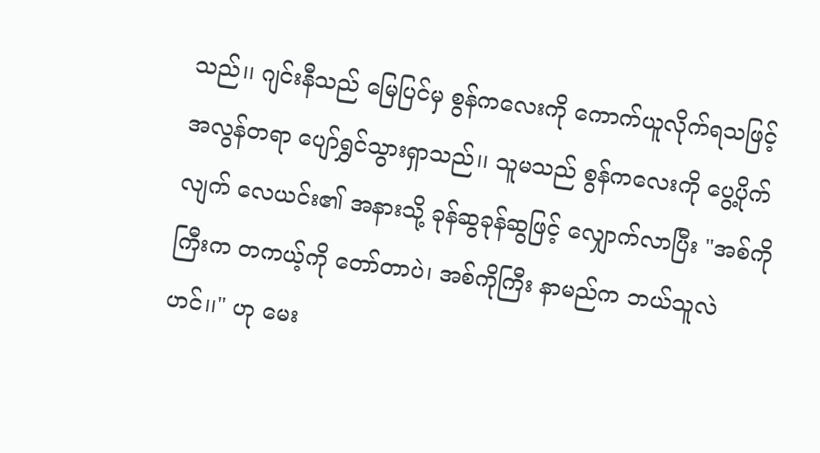သည်၊၊ ဂျင်းနီသည် မြေပြင်မှ စွန်ကလေးကို ကောက်ယူလိုက်ရသဖြင့် အလွန်တရာ ပျော်ရွှင်သွားရှာသည်၊၊ သူမသည် စွန်ကလေးကို ပွေ့ပိုက်လျက် လေယင်း၏ အနားသို့ ခုန်ဆွခုန်ဆွဖြင့် လျှောက်လာပြီး "အစ်ကိုကြီးက တကယ့်ကို တော်တာပဲ၊ အစ်ကိုကြီး နာမည်က ဘယ်သူလဲဟင်၊၊" ဟု မေး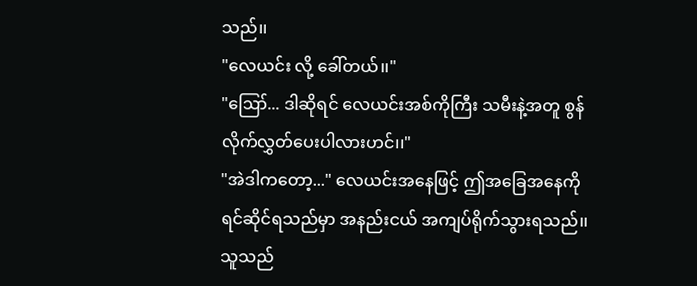သည်၊၊
"လေယင်း လို့ ခေါ်တယ်၊၊"
"ဪ... ဒါဆိုရင် လေယင်းအစ်ကိုကြီး သမီးနဲ့အတူ စွန်လိုက်လွှတ်ပေးပါလားဟင်၊၊"
"အဲဒါကတော့..." လေယင်းအနေဖြင့် ဤအခြေအနေကို ရင်ဆိုင်ရသည်မှာ အနည်းငယ် အကျပ်ရိုက်သွားရသည်၊၊ သူသည်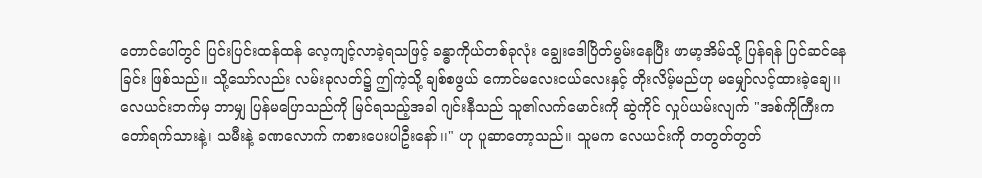တောင်ပေါ်တွင် ပြင်းပြင်းထန်ထန် လေ့ကျင့်လာခဲ့ရသဖြင့် ခန္ဓာကိုယ်တစ်ခုလုံး ချွေးဒေါပြိတ်မွမ်းနေပြီး ဖာမာ့အိမ်သို့ ပြန်ရန် ပြင်ဆင်နေခြင်း ဖြစ်သည်၊၊ သို့သော်လည်း လမ်းခုလတ်၌ ဤကဲ့သို့ ချစ်စဖွယ် ကောင်မလေးငယ်လေးနှင့် တိုးလိမ့်မည်ဟု မမျှော်လင့်ထားခဲ့ချေ၊၊
လေယင်းဘက်မှ ဘာမျှ ပြန်မပြောသည်ကို မြင်ရသည့်အခါ ဂျင်းနီသည် သူ၏လက်မောင်းကို ဆွဲကိုင် လှုပ်ယမ်းလျက် "အစ်ကိုကြီးက တော်ရက်သားနဲ့၊ သမီးနဲ့ ခဏလောက် ကစားပေးပါဦးနော်၊၊" ဟု ပူဆာတော့သည်၊၊ သူမက လေယင်းကို တတွတ်တွတ်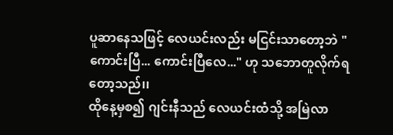ပူဆာနေသဖြင့် လေယင်းလည်း မငြင်းသာတော့ဘဲ "ကောင်းပြီ... ကောင်းပြီလေ..." ဟု သဘောတူလိုက်ရတော့သည်၊၊
ထိုနေ့မှစ၍ ဂျင်းနီသည် လေယင်းထံသို့ အမြဲလာ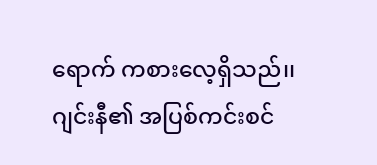ရောက် ကစားလေ့ရှိသည်၊၊ ဂျင်းနီ၏ အပြစ်ကင်းစင်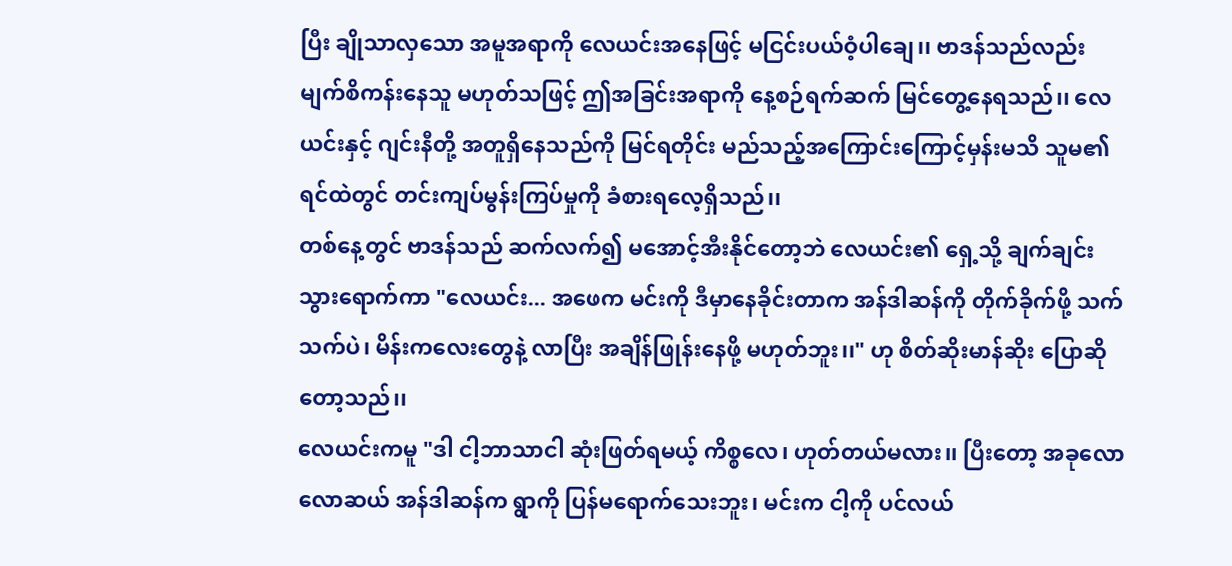ပြီး ချိုသာလှသော အမူအရာကို လေယင်းအနေဖြင့် မငြင်းပယ်ဝံ့ပါချေ၊၊ ဗာဒန်သည်လည်း မျက်စိကန်းနေသူ မဟုတ်သဖြင့် ဤအခြင်းအရာကို နေ့စဉ်ရက်ဆက် မြင်တွေ့နေရသည်၊၊ လေယင်းနှင့် ဂျင်းနီတို့ အတူရှိနေသည်ကို မြင်ရတိုင်း မည်သည့်အကြောင်းကြောင့်မှန်းမသိ သူမ၏ ရင်ထဲတွင် တင်းကျပ်မွန်းကြပ်မှုကို ခံစားရလေ့ရှိသည်၊၊
တစ်နေ့တွင် ဗာဒန်သည် ဆက်လက်၍ မအောင့်အီးနိုင်တော့ဘဲ လေယင်း၏ ရှေ့သို့ ချက်ချင်း သွားရောက်ကာ "လေယင်း... အဖေက မင်းကို ဒီမှာနေခိုင်းတာက အန်ဒါဆန်ကို တိုက်ခိုက်ဖို့ သက်သက်ပဲ၊ မိန်းကလေးတွေနဲ့ လာပြီး အချိန်ဖြုန်းနေဖို့ မဟုတ်ဘူး၊၊" ဟု စိတ်ဆိုးမာန်ဆိုး ပြောဆိုတော့သည်၊၊
လေယင်းကမူ "ဒါ ငါ့ဘာသာငါ ဆုံးဖြတ်ရမယ့် ကိစ္စလေ၊ ဟုတ်တယ်မလား၊၊ ပြီးတော့ အခုလောလောဆယ် အန်ဒါဆန်က ရွာကို ပြန်မရောက်သေးဘူး၊ မင်းက ငါ့ကို ပင်လယ်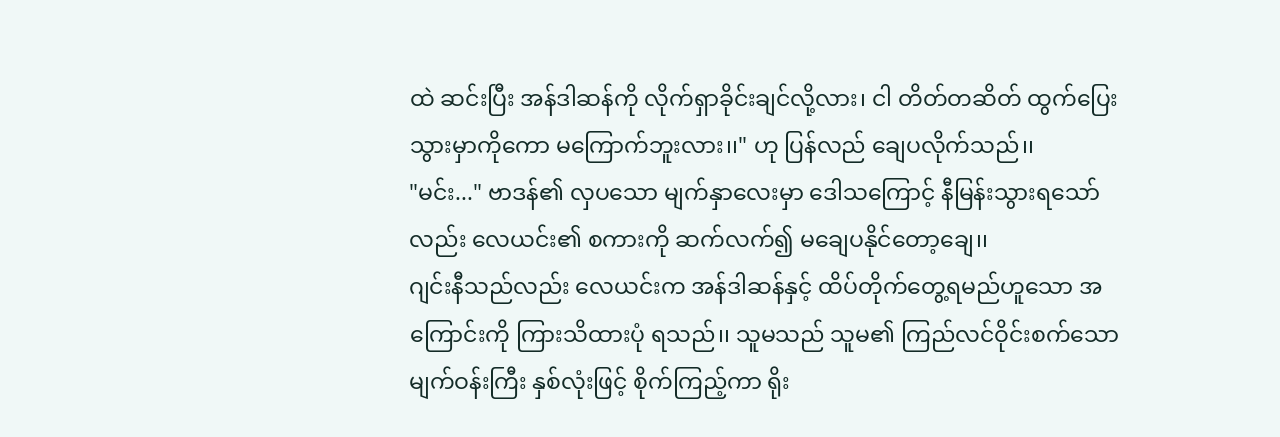ထဲ ဆင်းပြီး အန်ဒါဆန်ကို လိုက်ရှာခိုင်းချင်လို့လား၊ ငါ တိတ်တဆိတ် ထွက်ပြေးသွားမှာကိုကော မကြောက်ဘူးလား၊၊" ဟု ပြန်လည် ချေပလိုက်သည်၊၊
"မင်း..." ဗာဒန်၏ လှပသော မျက်နှာလေးမှာ ဒေါသကြောင့် နီမြန်းသွားရသော်လည်း လေယင်း၏ စကားကို ဆက်လက်၍ မချေပနိုင်တော့ချေ၊၊
ဂျင်းနီသည်လည်း လေယင်းက အန်ဒါဆန်နှင့် ထိပ်တိုက်တွေ့ရမည်ဟူသော အကြောင်းကို ကြားသိထားပုံ ရသည်၊၊ သူမသည် သူမ၏ ကြည်လင်ဝိုင်းစက်သော မျက်ဝန်းကြီး နှစ်လုံးဖြင့် စိုက်ကြည့်ကာ ရိုး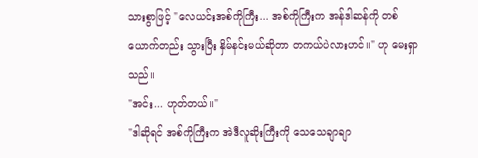သားစွာဖြင့် "လေယင်းအစ်ကိုကြီး... အစ်ကိုကြီးက အန်ဒါဆန်ကို တစ်ယောက်တည်း သွားပြီး နှိမ်နင်းမယ်ဆိုတာ တကယ်ပဲလားဟင်၊၊" ဟု မေးရှာသည်၊၊
"အင်း... ဟုတ်တယ်၊၊"
"ဒါဆိုရင် အစ်ကိုကြီးက အဲဒီလူဆိုးကြီးကို သေသေချာချာ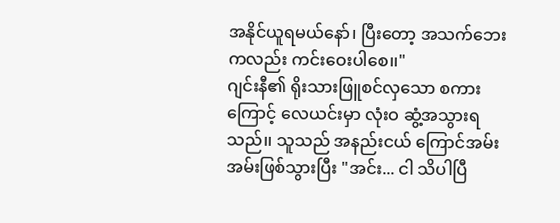အနိုင်ယူရမယ်နော်၊ ပြီးတော့ အသက်ဘေးကလည်း ကင်းဝေးပါစေ၊၊"
ဂျင်းနီ၏ ရိုးသားဖြူစင်လှသော စကားကြောင့် လေယင်းမှာ လုံးဝ ဆွံ့အသွားရသည်၊၊ သူသည် အနည်းငယ် ကြောင်အမ်းအမ်းဖြစ်သွားပြီး "အင်း... ငါ သိပါပြီ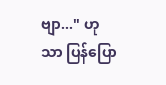ဗျာ..." ဟု သာ ပြန်ပြော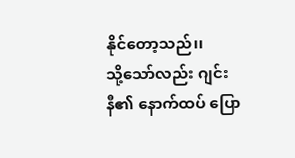နိုင်တော့သည်၊၊
သို့သော်လည်း ဂျင်းနီ၏ နောက်ထပ် ပြော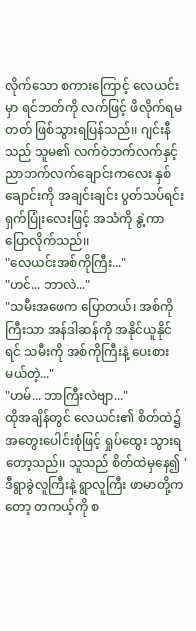လိုက်သော စကားကြောင့် လေယင်းမှာ ရင်ဘတ်ကို လက်ဖြင့် ဖိလိုက်ရမတတ် ဖြစ်သွားရပြန်သည်၊၊ ဂျင်းနီသည် သူမ၏ လက်ဝဲဘက်လက်နှင့် ညာဘက်လက်ချောင်းကလေး နှစ်ချောင်းကို အချင်းချင်း ပွတ်သပ်ရင်း ရှက်ပြုံးလေးဖြင့် အသံကို နွဲ့ကာ ပြောလိုက်သည်၊၊
"လေယင်းအစ်ကိုကြီး..."
"ဟင်... ဘာလဲ..."
"သမီးအဖေက ပြောတယ်၊ အစ်ကိုကြီးသာ အန်ဒါဆန်ကို အနိုင်ယူနိုင်ရင် သမီးကို အစ်ကိုကြီးနဲ့ ပေးစားမယ်တဲ့..."
"ဟမ်... ဘာကြီးလဲဗျာ..."
ထိုအချိန်တွင် လေယင်း၏ စိတ်ထဲ၌ အတွေးပေါင်းစုံဖြင့် ရှုပ်ထွေး သွားရတော့သည်၊၊ သူသည် စိတ်ထဲမှနေ၍ 'ဒီရွာခွဲလူကြီးနဲ့ ရွာလူကြီး ဖာမာတို့ကတော့ တကယ့်ကို စ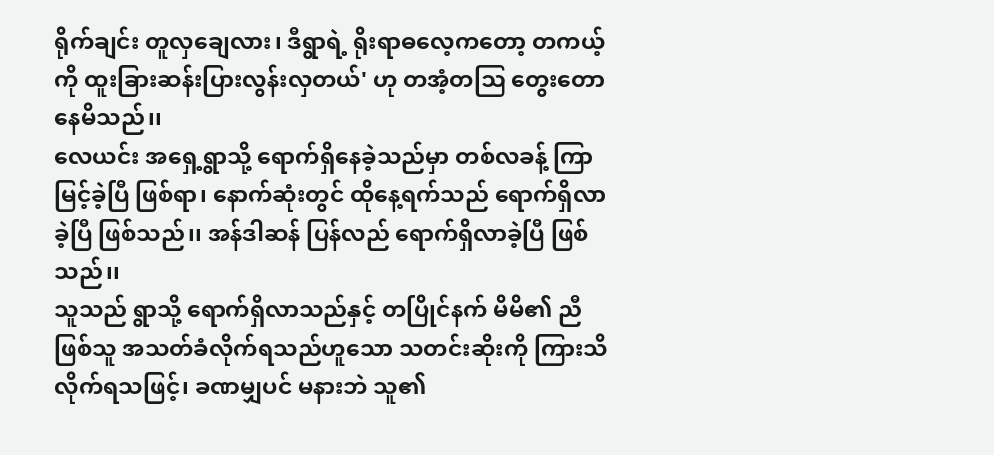ရိုက်ချင်း တူလှချေလား၊ ဒီရွာရဲ့ ရိုးရာဓလေ့ကတော့ တကယ့်ကို ထူးခြားဆန်းပြားလွန်းလှတယ်' ဟု တအံ့တဩ တွေးတောနေမိသည်၊၊
လေယင်း အရှေ့ရွာသို့ ရောက်ရှိနေခဲ့သည်မှာ တစ်လခန့် ကြာမြင့်ခဲ့ပြီ ဖြစ်ရာ၊ နောက်ဆုံးတွင် ထိုနေ့ရက်သည် ရောက်ရှိလာခဲ့ပြီ ဖြစ်သည်၊၊ အန်ဒါဆန် ပြန်လည် ရောက်ရှိလာခဲ့ပြီ ဖြစ်သည်၊၊
သူသည် ရွာသို့ ရောက်ရှိလာသည်နှင့် တပြိုင်နက် မိမိ၏ ညီဖြစ်သူ အသတ်ခံလိုက်ရသည်ဟူသော သတင်းဆိုးကို ကြားသိလိုက်ရသဖြင့်၊ ခဏမျှပင် မနားဘဲ သူ၏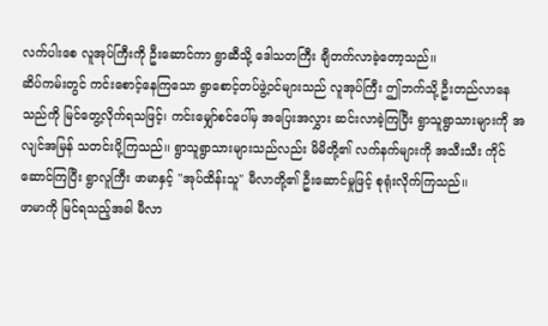လက်ပါးစေ လူအုပ်ကြီးကို ဦးဆောင်ကာ ရွာဆီသို့ ဒေါသတကြီး ချီတက်လာခဲ့တော့သည်၊၊
ဆိပ်ကမ်းတွင် ကင်းစောင့်နေကြသော ရွာစောင့်တပ်ဖွဲ့ဝင်များသည် လူအုပ်ကြီး ဤဘက်သို့ ဦးတည်လာနေသည်ကို မြင်တွေ့လိုက်ရသဖြင့်၊ ကင်းမျှော်စင်ပေါ်မှ အပြေးအလွှား ဆင်းလာခဲ့ကြပြီး ရွာသူရွာသားများကို အလျင်အမြန် သတင်းပို့ကြသည်၊၊ ရွာသူရွာသားများသည်လည်း မိမိတို့၏ လက်နက်များကို အသီးသီး ကိုင်ဆောင်ကြပြီး ရွာလူကြီး ဖာမာနှင့် "အုပ်ထိန်းသူ" မီလာတို့၏ ဦးဆောင်မှုဖြင့် စုရုံးလိုက်ကြသည်၊၊
ဖာမာကို မြင်ရသည့်အခါ မီလာ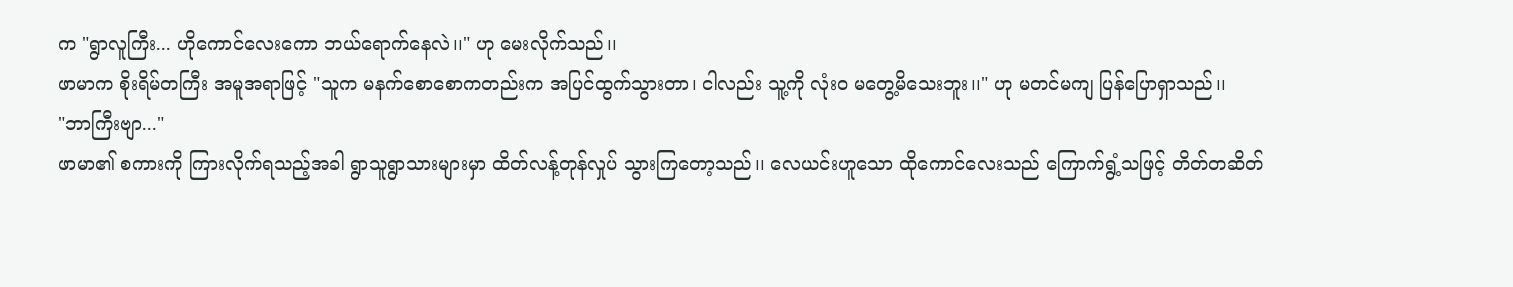က "ရွာလူကြီး... ဟိုကောင်လေးကော ဘယ်ရောက်နေလဲ၊၊" ဟု မေးလိုက်သည်၊၊
ဖာမာက စိုးရိမ်တကြီး အမူအရာဖြင့် "သူက မနက်စောစောကတည်းက အပြင်ထွက်သွားတာ၊ ငါလည်း သူ့ကို လုံးဝ မတွေ့မိသေးဘူး၊၊" ဟု မတင်မကျ ပြန်ပြောရှာသည်၊၊
"ဘာကြီးဗျာ..."
ဖာမာ၏ စကားကို ကြားလိုက်ရသည့်အခါ ရွာသူရွာသားများမှာ ထိတ်လန့်တုန်လှုပ် သွားကြတော့သည်၊၊ လေယင်းဟူသော ထိုကောင်လေးသည် ကြောက်ရွံ့သဖြင့် တိတ်တဆိတ်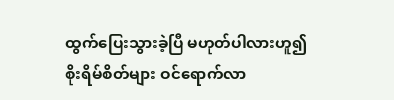ထွက်ပြေးသွားခဲ့ပြီ မဟုတ်ပါလားဟူ၍ စိုးရိမ်စိတ်များ ဝင်ရောက်လာ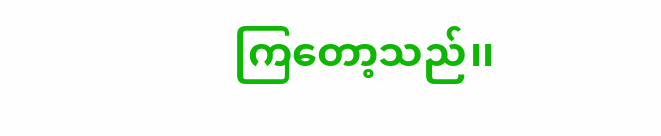ကြတော့သည်၊၊